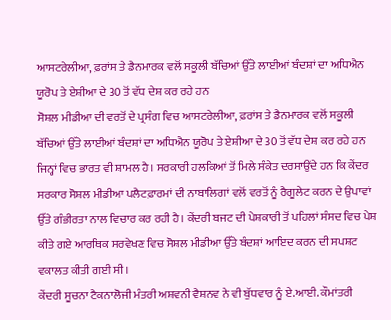ਆਸਟਰੇਲੀਆ, ਫ਼ਰਾਂਸ ਤੇ ਡੈਨਮਾਰਕ ਵਲੋਂ ਸਕੂਲੀ ਬੱਚਿਆਂ ਉੱਤੇ ਲਾਈਆਂ ਬੰਦਸ਼ਾਂ ਦਾ ਅਧਿਐਨ ਯੂਰੋਪ ਤੇ ਏਸ਼ੀਆ ਦੇ 30 ਤੋਂ ਵੱਧ ਦੇਸ਼ ਕਰ ਰਹੇ ਹਨ
ਸੋਸ਼ਲ ਮੀਡੀਆ ਦੀ ਵਰਤੋਂ ਦੇ ਪ੍ਰਸੰਗ ਵਿਚ ਆਸਟਰੇਲੀਆ, ਫ਼ਰਾਂਸ ਤੇ ਡੈਨਮਾਰਕ ਵਲੋਂ ਸਕੂਲੀ ਬੱਚਿਆਂ ਉੱਤੇ ਲਾਈਆਂ ਬੰਦਸ਼ਾਂ ਦਾ ਅਧਿਐਨ ਯੂਰੋਪ ਤੇ ਏਸ਼ੀਆ ਦੇ 30 ਤੋਂ ਵੱਧ ਦੇਸ਼ ਕਰ ਰਹੇ ਹਨ ਜਿਨ੍ਹਾਂ ਵਿਚ ਭਾਰਤ ਵੀ ਸ਼ਾਮਲ ਹੈ। ਸਰਕਾਰੀ ਹਲਕਿਆਂ ਤੋਂ ਮਿਲੇ ਸੰਕੇਤ ਦਰਸਾਉਂਦੇ ਹਨ ਕਿ ਕੇਂਦਰ ਸਰਕਾਰ ਸੋਸ਼ਲ ਮੀਡੀਆ ਪਲੈਟਫ਼ਾਰਮਾਂ ਦੀ ਨਾਬਾਲਿਗਾਂ ਵਲੋਂ ਵਰਤੋਂ ਨੂੰ ਰੈਗੂਲੇਟ ਕਰਨ ਦੇ ਉਪਾਵਾਂ ਉੱਤੇ ਗੰਭੀਰਤਾ ਨਾਲ ਵਿਚਾਰ ਕਰ ਰਹੀ ਹੈ। ਕੇਂਦਰੀ ਬਜਟ ਦੀ ਪੇਸ਼ਕਾਰੀ ਤੋਂ ਪਹਿਲਾਂ ਸੰਸਦ ਵਿਚ ਪੇਸ਼ ਕੀਤੇ ਗਏ ਆਰਥਿਕ ਸਰਵੇਖਣ ਵਿਚ ਸੋਸ਼ਲ ਮੀਡੀਆ ਉੱਤੇ ਬੰਦਸ਼ਾਂ ਆਇਦ ਕਰਨ ਦੀ ਸਪਸ਼ਟ ਵਕਾਲਤ ਕੀਤੀ ਗਈ ਸੀ।
ਕੇਂਦਰੀ ਸੂਚਨਾ ਟੈਕਨਾਲੋਜੀ ਮੰਤਰੀ ਅਸ਼ਵਨੀ ਵੈਸ਼ਨਵ ਨੇ ਵੀ ਬੁੱਧਵਾਰ ਨੂੰ ਏ.ਆਈ. ਕੌਮਾਂਤਰੀ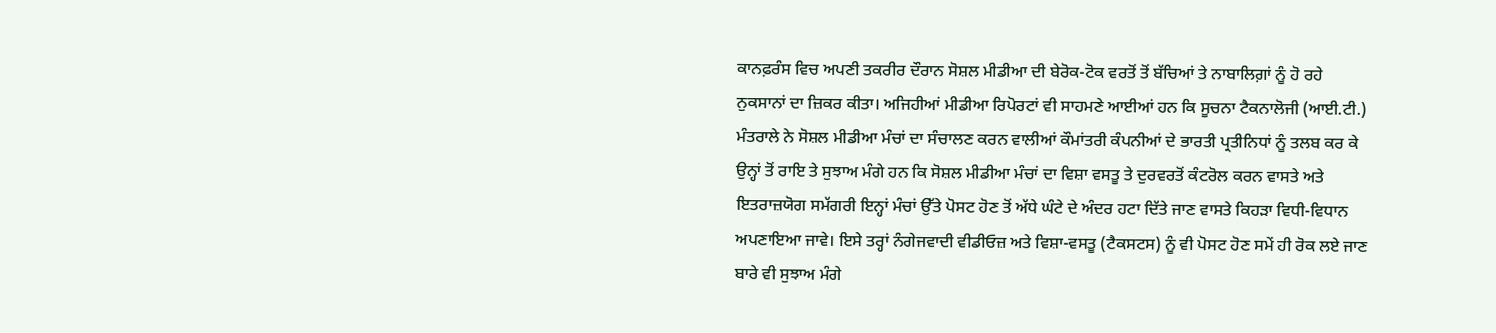ਕਾਨਫ਼ਰੰਸ ਵਿਚ ਅਪਣੀ ਤਕਰੀਰ ਦੌਰਾਨ ਸੋਸ਼ਲ ਮੀਡੀਆ ਦੀ ਬੇਰੋਕ-ਟੋਕ ਵਰਤੋਂ ਤੋਂ ਬੱਚਿਆਂ ਤੇ ਨਾਬਾਲਿਗ਼ਾਂ ਨੂੰ ਹੋ ਰਹੇ ਨੁਕਸਾਨਾਂ ਦਾ ਜ਼ਿਕਰ ਕੀਤਾ। ਅਜਿਹੀਆਂ ਮੀਡੀਆ ਰਿਪੋਰਟਾਂ ਵੀ ਸਾਹਮਣੇ ਆਈਆਂ ਹਨ ਕਿ ਸੂਚਨਾ ਟੈਕਨਾਲੋਜੀ (ਆਈ.ਟੀ.) ਮੰਤਰਾਲੇ ਨੇ ਸੋਸ਼ਲ ਮੀਡੀਆ ਮੰਚਾਂ ਦਾ ਸੰਚਾਲਣ ਕਰਨ ਵਾਲੀਆਂ ਕੌਮਾਂਤਰੀ ਕੰਪਨੀਆਂ ਦੇ ਭਾਰਤੀ ਪ੍ਰਤੀਨਿਧਾਂ ਨੂੰ ਤਲਬ ਕਰ ਕੇ ਉਨ੍ਹਾਂ ਤੋਂ ਰਾਇ ਤੇ ਸੁਝਾਅ ਮੰਗੇ ਹਨ ਕਿ ਸੋਸ਼ਲ ਮੀਡੀਆ ਮੰਚਾਂ ਦਾ ਵਿਸ਼ਾ ਵਸਤੂ ਤੇ ਦੁਰਵਰਤੋਂ ਕੰਟਰੋਲ ਕਰਨ ਵਾਸਤੇ ਅਤੇ ਇਤਰਾਜ਼ਯੋਗ ਸਮੱਗਰੀ ਇਨ੍ਹਾਂ ਮੰਚਾਂ ਉੱਤੇ ਪੋਸਟ ਹੋਣ ਤੋਂ ਅੱਧੇ ਘੰਟੇ ਦੇ ਅੰਦਰ ਹਟਾ ਦਿੱਤੇ ਜਾਣ ਵਾਸਤੇ ਕਿਹੜਾ ਵਿਧੀ-ਵਿਧਾਨ ਅਪਣਾਇਆ ਜਾਵੇ। ਇਸੇ ਤਰ੍ਹਾਂ ਨੰਗੇਜਵਾਦੀ ਵੀਡੀਓਜ਼ ਅਤੇ ਵਿਸ਼ਾ-ਵਸਤੂ (ਟੈਕਸਟਸ) ਨੂੰ ਵੀ ਪੋਸਟ ਹੋਣ ਸਮੇਂ ਹੀ ਰੋਕ ਲਏ ਜਾਣ ਬਾਰੇ ਵੀ ਸੁਝਾਅ ਮੰਗੇ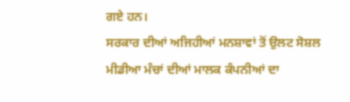ਗਏ ਹਨ।
ਸਰਕਾਰ ਦੀਆਂ ਅਜਿਹੀਆਂ ਮਨਸ਼ਾਵਾਂ ਤੋਂ ਉਲਟ ਸੋਸ਼ਲ ਮੀਡੀਆ ਮੰਚਾਂ ਦੀਆਂ ਮਾਲਕ ਕੰਪਨੀਆਂ ਦਾ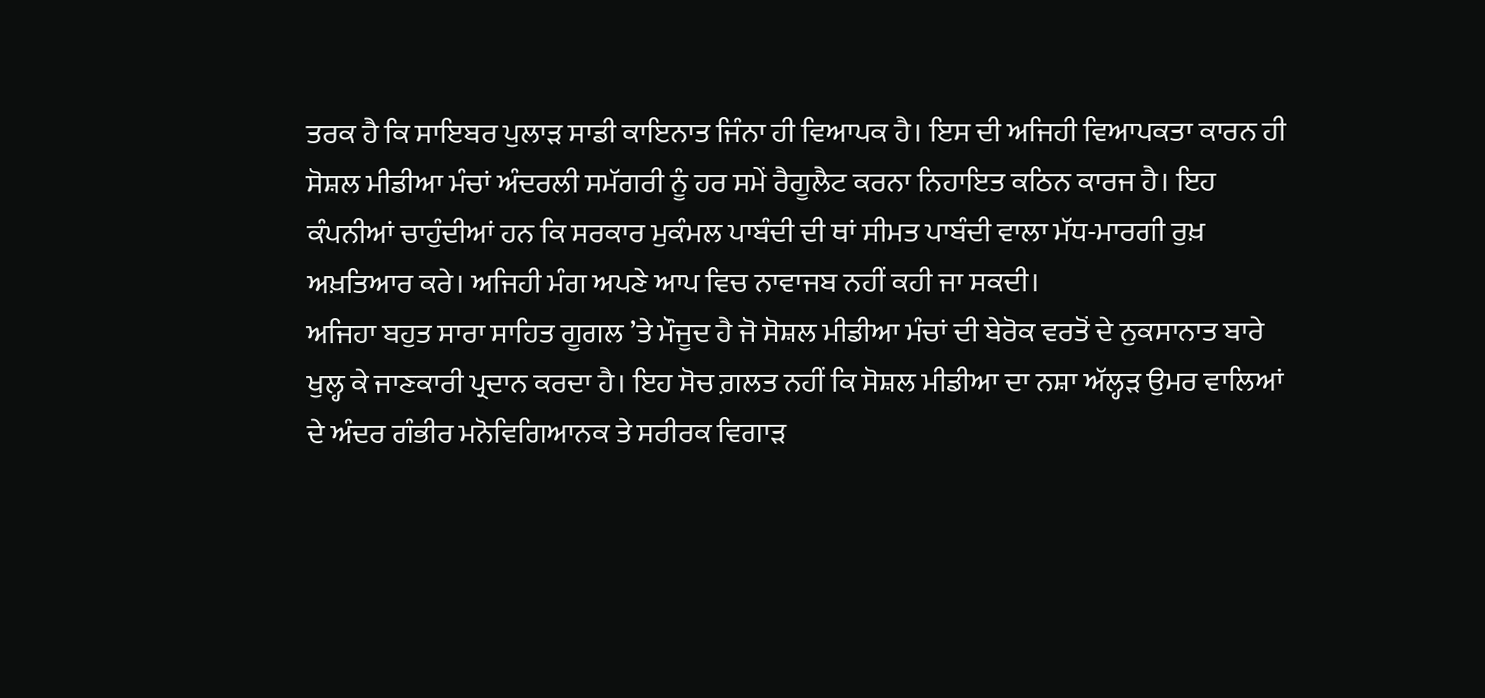ਤਰਕ ਹੈ ਕਿ ਸਾਇਬਰ ਪੁਲਾੜ ਸਾਡੀ ਕਾਇਨਾਤ ਜਿੰਨਾ ਹੀ ਵਿਆਪਕ ਹੈ। ਇਸ ਦੀ ਅਜਿਹੀ ਵਿਆਪਕਤਾ ਕਾਰਨ ਹੀ ਸੋਸ਼ਲ ਮੀਡੀਆ ਮੰਚਾਂ ਅੰਦਰਲੀ ਸਮੱਗਰੀ ਨੂੰ ਹਰ ਸਮੇਂ ਰੈਗੂਲੈਟ ਕਰਨਾ ਨਿਹਾਇਤ ਕਠਿਨ ਕਾਰਜ ਹੈ। ਇਹ ਕੰਪਨੀਆਂ ਚਾਹੁੰਦੀਆਂ ਹਨ ਕਿ ਸਰਕਾਰ ਮੁਕੰਮਲ ਪਾਬੰਦੀ ਦੀ ਥਾਂ ਸੀਮਤ ਪਾਬੰਦੀ ਵਾਲਾ ਮੱਧ-ਮਾਰਗੀ ਰੁਖ਼ ਅਖ਼ਤਿਆਰ ਕਰੇ। ਅਜਿਹੀ ਮੰਗ ਅਪਣੇ ਆਪ ਵਿਚ ਨਾਵਾਜਬ ਨਹੀਂ ਕਹੀ ਜਾ ਸਕਦੀ।
ਅਜਿਹਾ ਬਹੁਤ ਸਾਰਾ ਸਾਹਿਤ ਗੂਗਲ ’ਤੇ ਮੌਜੂਦ ਹੈ ਜੋ ਸੋਸ਼ਲ ਮੀਡੀਆ ਮੰਚਾਂ ਦੀ ਬੇਰੋਕ ਵਰਤੋਂ ਦੇ ਨੁਕਸਾਨਾਤ ਬਾਰੇ ਖੁਲ੍ਹ ਕੇ ਜਾਣਕਾਰੀ ਪ੍ਰਦਾਨ ਕਰਦਾ ਹੈ। ਇਹ ਸੋਚ ਗ਼ਲਤ ਨਹੀਂ ਕਿ ਸੋਸ਼ਲ ਮੀਡੀਆ ਦਾ ਨਸ਼ਾ ਅੱਲ੍ਹੜ ਉਮਰ ਵਾਲਿਆਂ ਦੇ ਅੰਦਰ ਗੰਭੀਰ ਮਨੋਵਿਗਿਆਨਕ ਤੇ ਸਰੀਰਕ ਵਿਗਾੜ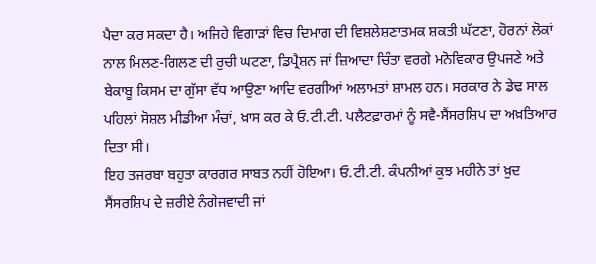ਪੈਦਾ ਕਰ ਸਕਦਾ ਹੈ। ਅਜਿਹੇ ਵਿਗਾੜਾਂ ਵਿਚ ਦਿਮਾਗ ਦੀ ਵਿਸ਼ਲੇਸ਼ਣਾਤਮਕ ਸ਼ਕਤੀ ਘੱਟਣਾ, ਹੋਰਨਾਂ ਲੋਕਾਂ ਨਾਲ ਮਿਲਣ-ਗਿਲਣ ਦੀ ਰੁਚੀ ਘਟਣਾ, ਡਿਪ੍ਰੈਸ਼ਨ ਜਾਂ ਜ਼ਿਆਦਾ ਚਿੰਤਾ ਵਰਗੇ ਮਨੋਵਿਕਾਰ ਉਪਜਣੇ ਅਤੇ ਬੇਕਾਬੂ ਕਿਸਮ ਦਾ ਗੁੱਸਾ ਵੱਧ ਆਉਣਾ ਆਦਿ ਵਰਗੀਆਂ ਅਲਾਮਤਾਂ ਸ਼ਾਮਲ ਹਨ। ਸਰਕਾਰ ਨੇ ਡੇਢ ਸਾਲ ਪਹਿਲਾਂ ਸੋਸ਼ਲ ਮੀਡੀਆ ਮੰਚਾਂ, ਖ਼ਾਸ ਕਰ ਕੇ ਓ.ਟੀ.ਟੀ. ਪਲੈਟਫ਼ਾਰਮਾਂ ਨੂੰ ਸਵੈ-ਸੈਂਸਰਸ਼ਿਪ ਦਾ ਅਖ਼ਤਿਆਰ ਦਿਤਾ ਸੀ।
ਇਹ ਤਜਰਬਾ ਬਹੁਤਾ ਕਾਰਗਰ ਸਾਬਤ ਨਹੀਂ ਹੋਇਆ। ਓ.ਟੀ.ਟੀ. ਕੰਪਨੀਆਂ ਕੁਝ ਮਹੀਨੇ ਤਾਂ ਖ਼ੁਦ ਸੈਂਸਰਸ਼ਿਪ ਦੇ ਜ਼ਰੀਏ ਨੰਗੇਜਵਾਦੀ ਜਾਂ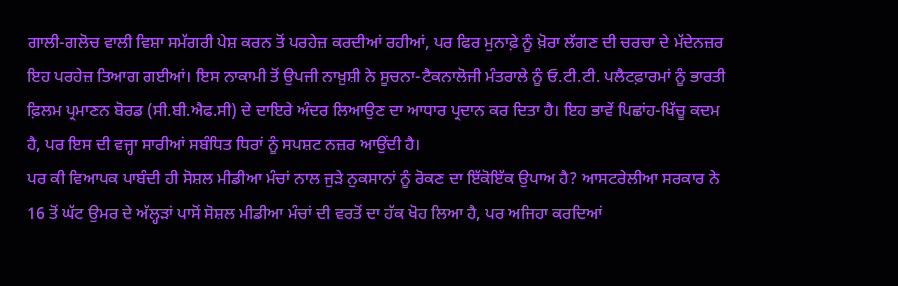ਗਾਲੀ-ਗਲੋਚ ਵਾਲੀ ਵਿਸ਼ਾ ਸਮੱਗਰੀ ਪੇਸ਼ ਕਰਨ ਤੋਂ ਪਰਹੇਜ਼ ਕਰਦੀਆਂ ਰਹੀਆਂ, ਪਰ ਫਿਰ ਮੁਨਾਫ਼ੇ ਨੂੰ ਖ਼ੋਰਾ ਲੱਗਣ ਦੀ ਚਰਚਾ ਦੇ ਮੱਦੇਨਜ਼ਰ ਇਹ ਪਰਹੇਜ਼ ਤਿਆਗ ਗਈਆਂ। ਇਸ ਨਾਕਾਮੀ ਤੋਂ ਉਪਜੀ ਨਾਖ਼ੁਸ਼ੀ ਨੇ ਸੂਚਨਾ-ਟੈਕਨਾਲੋਜੀ ਮੰਤਰਾਲੇ ਨੂੰ ਓ.ਟੀ.ਟੀ. ਪਲੈਟਫ਼ਾਰਮਾਂ ਨੂੰ ਭਾਰਤੀ ਫ਼ਿਲਮ ਪ੍ਰਮਾਣਨ ਬੋਰਡ (ਸੀ.ਬੀ.ਐਫ.ਸੀ) ਦੇ ਦਾਇਰੇ ਅੰਦਰ ਲਿਆਉਣ ਦਾ ਆਧਾਰ ਪ੍ਰਦਾਨ ਕਰ ਦਿਤਾ ਹੈ। ਇਹ ਭਾਵੇਂ ਪਿਛਾਂਹ-ਖਿੱਚੂ ਕਦਮ ਹੈ, ਪਰ ਇਸ ਦੀ ਵਜ੍ਹਾ ਸਾਰੀਆਂ ਸਬੰਧਿਤ ਧਿਰਾਂ ਨੂੰ ਸਪਸ਼ਟ ਨਜ਼ਰ ਆਉਂਦੀ ਹੈ।
ਪਰ ਕੀ ਵਿਆਪਕ ਪਾਬੰਦੀ ਹੀ ਸੋਸ਼ਲ ਮੀਡੀਆ ਮੰਚਾਂ ਨਾਲ ਜੁੜੇ ਨੁਕਸਾਨਾਂ ਨੂੰ ਰੋਕਣ ਦਾ ਇੱਕੋਇੱਕ ਉਪਾਅ ਹੈ? ਆਸਟਰੇਲੀਆ ਸਰਕਾਰ ਨੇ 16 ਤੋਂ ਘੱਟ ਉਮਰ ਦੇ ਅੱਲ੍ਹੜਾਂ ਪਾਸੋਂ ਸੋਸ਼ਲ ਮੀਡੀਆ ਮੰਚਾਂ ਦੀ ਵਰਤੋਂ ਦਾ ਹੱਕ ਖੋਹ ਲਿਆ ਹੈ, ਪਰ ਅਜਿਹਾ ਕਰਦਿਆਂ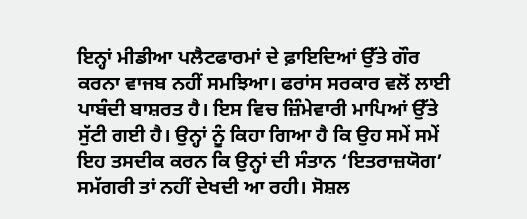ਇਨ੍ਹਾਂ ਮੀਡੀਆ ਪਲੈਟਫਾਰਮਾਂ ਦੇ ਫ਼ਾਇਦਿਆਂ ਉੱਤੇ ਗੌਰ ਕਰਨਾ ਵਾਜਬ ਨਹੀਂ ਸਮਝਿਆ। ਫਰਾਂਸ ਸਰਕਾਰ ਵਲੋਂ ਲਾਈ ਪਾਬੰਦੀ ਬਾਸ਼ਰਤ ਹੈ। ਇਸ ਵਿਚ ਜ਼ਿੰਮੇਵਾਰੀ ਮਾਪਿਆਂ ਉੱਤੇ ਸੁੱਟੀ ਗਈ ਹੈ। ਉਨ੍ਹਾਂ ਨੂੰ ਕਿਹਾ ਗਿਆ ਹੈ ਕਿ ਉਹ ਸਮੇਂ ਸਮੇਂ ਇਹ ਤਸਦੀਕ ਕਰਨ ਕਿ ਉਨ੍ਹਾਂ ਦੀ ਸੰਤਾਨ ‘ਇਤਰਾਜ਼ਯੋਗ’ ਸਮੱਗਰੀ ਤਾਂ ਨਹੀਂ ਦੇਖਦੀ ਆ ਰਹੀ। ਸੋਸ਼ਲ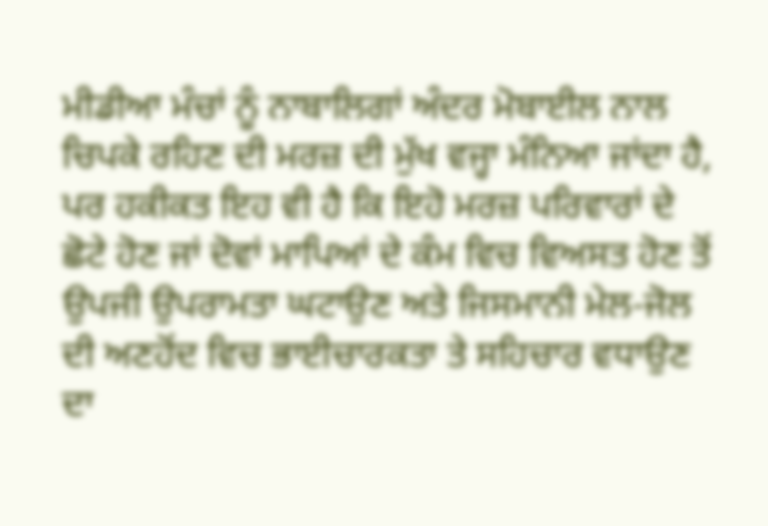ਮੀਡੀਆ ਮੰਚਾਂ ਨੂੰ ਨਾਬਾਲਿਗਾਂ ਅੰਦਰ ਮੋਬਾਈਲ ਨਾਲ ਚਿਪਕੇ ਰਹਿਣ ਦੀ ਮਰਜ਼ ਦੀ ਮੁੱਖ ਵਜ੍ਹਾ ਮੰਨਿਆ ਜਾਂਦਾ ਹੈ, ਪਰ ਹਕੀਕਤ ਇਹ ਵੀ ਹੈ ਕਿ ਇਹੋ ਮਰਜ਼ ਪਰਿਵਾਰਾਂ ਦੇ ਛੋਟੇ ਹੋਣ ਜਾਂ ਦੋਵਾਂ ਮਾਪਿਆਂ ਦੇ ਕੰਮ ਵਿਚ ਵਿਅਸਤ ਹੋਣ ਤੋਂ ਉਪਜੀ ਉਪਰਾਮਤਾ ਘਟਾਉਣ ਅਤੇ ਜਿਸਮਾਨੀ ਮੇਲ-ਜੋਲ ਦੀ ਅਣਹੋਂਦ ਵਿਚ ਭਾਈਚਾਰਕਤਾ ਤੇ ਸਹਿਚਾਰ ਵਧਾਉਣ ਦਾ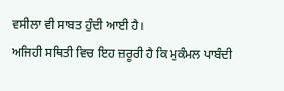ਵਸੀਲਾ ਵੀ ਸਾਬਤ ਹੁੰਦੀ ਆਈ ਹੈ।
ਅਜਿਹੀ ਸਥਿਤੀ ਵਿਚ ਇਹ ਜ਼ਰੂਰੀ ਹੈ ਕਿ ਮੁਕੰਮਲ ਪਾਬੰਦੀ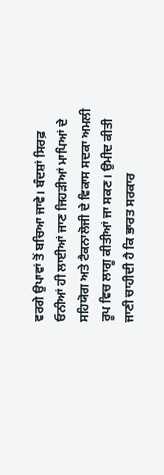ਵਰਗੇ ਉਪਾਵਾਂ ਤੋਂ ਬਚਿਆ ਜਾਵੇ। ਬੰਦਸ਼ਾਂ ਸਿਰਫ਼ ਓਨੀਆਂ ਹੀ ਲਾਈਆਂ ਜਾਣ ਜਿਹੜੀਆਂ ਮਾਪਿਆਂ ਦੇ ਸਹਿਯੋਗ ਅਤੇ ਟੈਕਨਾਲੋਜੀ ਦੇ ਵਿਕਾਸ ਸਦਕਾ ਅਮਲੀ ਰੂਪ ਵਿਚ ਲਾਗੂ ਕੀਤੀਆਂ ਜਾ ਸਕਣ। ਉਮੀਦ ਕੀਤੀ ਜਾਣੀ ਚਾਹੀਦੀ ਹੈ ਕਿ ਭਾਰਤ ਸਰਕਾਰ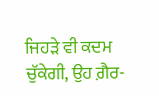ਜਿਹੜੇ ਵੀ ਕਦਮ ਚੁੱਕੇਗੀ, ਉਹ ਗ਼ੈਰ-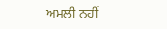ਅਮਲੀ ਨਹੀਂ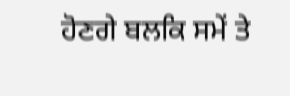ਹੋਣਗੇ ਬਲਕਿ ਸਮੇਂ ਤੇ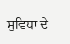ਸੁਵਿਧਾ ਦੇ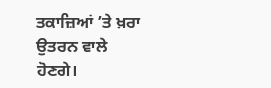ਤਕਾਜ਼ਿਆਂ ’ਤੇ ਖ਼ਰਾ ਉਤਰਨ ਵਾਲੇ ਹੋਣਗੇ।